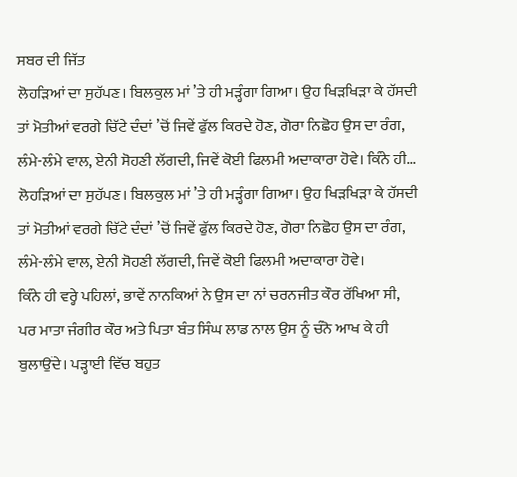ਸਬਰ ਦੀ ਜਿੱਤ
ਲੋਹੜਿਆਂ ਦਾ ਸੁਹੱਪਣ। ਬਿਲਕੁਲ ਮਾਂ ’ਤੇ ਹੀ ਮੜ੍ਹੰਗਾ ਗਿਆ। ਉਹ ਖਿੜਖਿੜਾ ਕੇ ਹੱਸਦੀ ਤਾਂ ਮੋਤੀਆਂ ਵਰਗੇ ਚਿੱਟੇ ਦੰਦਾਂ ’ਚੋਂ ਜਿਵੇਂ ਫੁੱਲ ਕਿਰਦੇ ਹੋਣ, ਗੋਰਾ ਨਿਛੋਹ ਉਸ ਦਾ ਰੰਗ, ਲੰਮੇ-ਲੰਮੇ ਵਾਲ, ਏਨੀ ਸੋਹਣੀ ਲੱਗਦੀ, ਜਿਵੇਂ ਕੋਈ ਫਿਲਮੀ ਅਦਾਕਾਰਾ ਹੋਵੇ। ਕਿੰਨੇ ਹੀ...
ਲੋਹੜਿਆਂ ਦਾ ਸੁਹੱਪਣ। ਬਿਲਕੁਲ ਮਾਂ ’ਤੇ ਹੀ ਮੜ੍ਹੰਗਾ ਗਿਆ। ਉਹ ਖਿੜਖਿੜਾ ਕੇ ਹੱਸਦੀ ਤਾਂ ਮੋਤੀਆਂ ਵਰਗੇ ਚਿੱਟੇ ਦੰਦਾਂ ’ਚੋਂ ਜਿਵੇਂ ਫੁੱਲ ਕਿਰਦੇ ਹੋਣ, ਗੋਰਾ ਨਿਛੋਹ ਉਸ ਦਾ ਰੰਗ, ਲੰਮੇ-ਲੰਮੇ ਵਾਲ, ਏਨੀ ਸੋਹਣੀ ਲੱਗਦੀ, ਜਿਵੇਂ ਕੋਈ ਫਿਲਮੀ ਅਦਾਕਾਰਾ ਹੋਵੇ।
ਕਿੰਨੇ ਹੀ ਵਰ੍ਹੇ ਪਹਿਲਾਂ, ਭਾਵੇਂ ਨਾਨਕਿਆਂ ਨੇ ਉਸ ਦਾ ਨਾਂ ਚਰਨਜੀਤ ਕੌਰ ਰੱਖਿਆ ਸੀ, ਪਰ ਮਾਤਾ ਜੰਗੀਰ ਕੌਰ ਅਤੇ ਪਿਤਾ ਬੰਤ ਸਿੰਘ ਲਾਡ ਨਾਲ ਉਸ ਨੂੰ ਚੰਨੋ ਆਖ ਕੇ ਹੀ ਬੁਲਾਉਂਦੇ। ਪੜ੍ਹਾਈ ਵਿੱਚ ਬਹੁਤ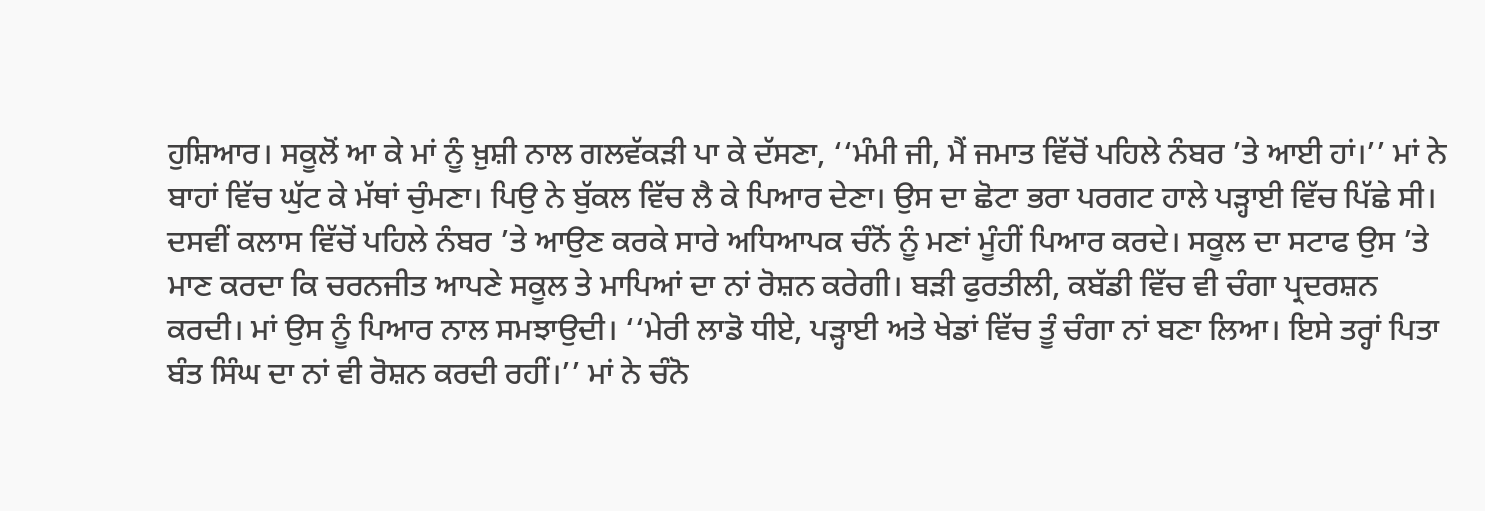ਹੁਸ਼ਿਆਰ। ਸਕੂਲੋਂ ਆ ਕੇ ਮਾਂ ਨੂੰ ਖ਼ੁਸ਼ੀ ਨਾਲ ਗਲਵੱਕੜੀ ਪਾ ਕੇ ਦੱਸਣਾ, ‘‘ਮੰਮੀ ਜੀ, ਮੈਂ ਜਮਾਤ ਵਿੱਚੋਂ ਪਹਿਲੇ ਨੰਬਰ ’ਤੇ ਆਈ ਹਾਂ।’’ ਮਾਂ ਨੇ ਬਾਹਾਂ ਵਿੱਚ ਘੁੱਟ ਕੇ ਮੱਥਾਂ ਚੁੰਮਣਾ। ਪਿਉ ਨੇ ਬੁੱਕਲ ਵਿੱਚ ਲੈ ਕੇ ਪਿਆਰ ਦੇਣਾ। ਉਸ ਦਾ ਛੋਟਾ ਭਰਾ ਪਰਗਟ ਹਾਲੇ ਪੜ੍ਹਾਈ ਵਿੱਚ ਪਿੱਛੇ ਸੀ।
ਦਸਵੀਂ ਕਲਾਸ ਵਿੱਚੋਂ ਪਹਿਲੇ ਨੰਬਰ ’ਤੇ ਆਉਣ ਕਰਕੇ ਸਾਰੇ ਅਧਿਆਪਕ ਚੰਨੋਂ ਨੂੰ ਮਣਾਂ ਮੂੰਹੀਂ ਪਿਆਰ ਕਰਦੇ। ਸਕੂਲ ਦਾ ਸਟਾਫ ਉਸ ’ਤੇ ਮਾਣ ਕਰਦਾ ਕਿ ਚਰਨਜੀਤ ਆਪਣੇ ਸਕੂਲ ਤੇ ਮਾਪਿਆਂ ਦਾ ਨਾਂ ਰੋਸ਼ਨ ਕਰੇਗੀ। ਬੜੀ ਫੁਰਤੀਲੀ, ਕਬੱਡੀ ਵਿੱਚ ਵੀ ਚੰਗਾ ਪ੍ਰਦਰਸ਼ਨ ਕਰਦੀ। ਮਾਂ ਉਸ ਨੂੰ ਪਿਆਰ ਨਾਲ ਸਮਝਾਉਦੀ। ‘‘ਮੇਰੀ ਲਾਡੋ ਧੀਏ, ਪੜ੍ਹਾਈ ਅਤੇ ਖੇਡਾਂ ਵਿੱਚ ਤੂੰ ਚੰਗਾ ਨਾਂ ਬਣਾ ਲਿਆ। ਇਸੇ ਤਰ੍ਹਾਂ ਪਿਤਾ ਬੰਤ ਸਿੰਘ ਦਾ ਨਾਂ ਵੀ ਰੋਸ਼ਨ ਕਰਦੀ ਰਹੀਂ।’’ ਮਾਂ ਨੇ ਚੰਨੋ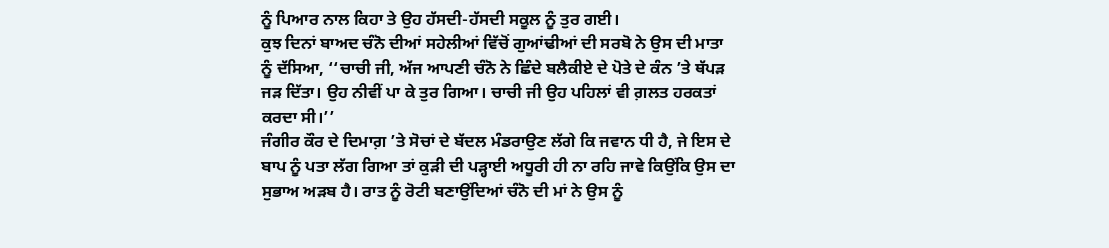ਨੂੰ ਪਿਆਰ ਨਾਲ ਕਿਹਾ ਤੇ ਉਹ ਹੱਸਦੀ-ਹੱਸਦੀ ਸਕੂਲ ਨੂੰ ਤੁਰ ਗਈ।
ਕੁਝ ਦਿਨਾਂ ਬਾਅਦ ਚੰਨੋ ਦੀਆਂ ਸਹੇਲੀਆਂ ਵਿੱਚੋਂ ਗੁਆਂਢੀਆਂ ਦੀ ਸਰਬੋ ਨੇ ਉਸ ਦੀ ਮਾਤਾ ਨੂੰ ਦੱਸਿਆ, ‘‘ਚਾਚੀ ਜੀ, ਅੱਜ ਆਪਣੀ ਚੰਨੋ ਨੇ ਛਿੰਦੇ ਬਲੈਕੀਏ ਦੇ ਪੋਤੇ ਦੇ ਕੰਨ ’ਤੇ ਥੱਪੜ ਜੜ ਦਿੱਤਾ। ਉਹ ਨੀਵੀਂ ਪਾ ਕੇ ਤੁਰ ਗਿਆ। ਚਾਚੀ ਜੀ ਉਹ ਪਹਿਲਾਂ ਵੀ ਗ਼ਲਤ ਹਰਕਤਾਂ ਕਰਦਾ ਸੀ।’’
ਜੰਗੀਰ ਕੌਰ ਦੇ ਦਿਮਾਗ਼ ’ਤੇ ਸੋਚਾਂ ਦੇ ਬੱਦਲ ਮੰਡਰਾਉਣ ਲੱਗੇ ਕਿ ਜਵਾਨ ਧੀ ਹੈ, ਜੇ ਇਸ ਦੇ ਬਾਪ ਨੂੰ ਪਤਾ ਲੱਗ ਗਿਆ ਤਾਂ ਕੁੜੀ ਦੀ ਪੜ੍ਹਾਈ ਅਧੂਰੀ ਹੀ ਨਾ ਰਹਿ ਜਾਵੇ ਕਿਉਂਕਿ ਉਸ ਦਾ ਸੁਭਾਅ ਅੜਬ ਹੈ। ਰਾਤ ਨੂੰ ਰੋਟੀ ਬਣਾਉਂਦਿਆਂ ਚੰਨੋ ਦੀ ਮਾਂ ਨੇ ਉਸ ਨੂੰ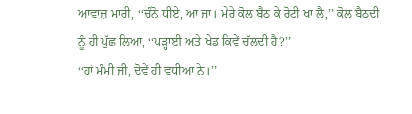ਆਵਾਜ਼ ਮਾਰੀ, ‘‘ਚੰਨੋ ਧੀਏ, ਆ ਜਾ। ਮੇਰੇ ਕੋਲ ਬੈਠ ਕੇ ਰੋਟੀ ਖਾ ਲੈ,’’ ਕੋਲ ਬੈਠਦੀ ਨੂੰ ਹੀ ਪੁੱਛ ਲਿਆ, ‘‘ਪੜ੍ਹਾਈ ਅਤੇ ਖੇਡ ਕਿਵੇਂ ਚੱਲਦੀ ਹੈ?’’
‘‘ਹਾਂ ਮੰਮੀ ਜੀ, ਦੋਵੇਂ ਹੀ ਵਧੀਆ ਨੇ।’’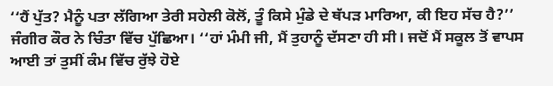‘‘ਹੈਂ ਪੁੱਤ? ਮੈਨੂੰ ਪਤਾ ਲੱਗਿਆ ਤੇਰੀ ਸਹੇਲੀ ਕੋਲੋਂ, ਤੂੰ ਕਿਸੇ ਮੁੰਡੇ ਦੇ ਥੱਪੜ ਮਾਰਿਆ, ਕੀ ਇਹ ਸੱਚ ਹੈ?’’ ਜੰਗੀਰ ਕੌਰ ਨੇ ਚਿੰਤਾ ਵਿੱਚ ਪੁੱਛਿਆ। ‘‘ਹਾਂ ਮੰਮੀ ਜੀ, ਮੈਂ ਤੁਹਾਨੂੰ ਦੱਸਣਾ ਹੀ ਸੀ। ਜਦੋਂ ਮੈਂ ਸਕੂਲ ਤੋਂ ਵਾਪਸ ਆਈ ਤਾਂ ਤੁਸੀਂ ਕੰਮ ਵਿੱਚ ਰੁੱਝੇ ਹੋਏ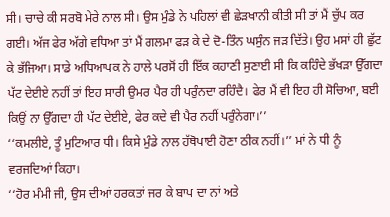ਸੀ। ਚਾਚੇ ਕੀ ਸਰਬੋ ਮੇਰੇ ਨਾਲ ਸੀ। ਉਸ ਮੁੰਡੇ ਨੇ ਪਹਿਲਾਂ ਵੀ ਛੇੜਖਾਨੀ ਕੀਤੀ ਸੀ ਤਾਂ ਮੈਂ ਚੁੱਪ ਕਰ ਗਈ। ਅੱਜ ਫੇਰ ਅੱਗੇ ਵਧਿਆ ਤਾਂ ਮੈਂ ਗਲਮਾ ਫੜ ਕੇ ਦੇ ਦੋ-ਤਿੰਨ ਘਸੁੰਨ ਜੜ ਦਿੱਤੇ। ਉਹ ਮਸਾਂ ਹੀ ਛੁੱਟ ਕੇ ਭੱਜਿਆ। ਸਾਡੇ ਅਧਿਆਪਕ ਨੇ ਹਾਲੇ ਪਰਸੋਂ ਹੀ ਇੱਕ ਕਹਾਣੀ ਸੁਣਾਈ ਸੀ ਕਿ ਕਹਿੰਦੇ ਭੱਖੜਾ ਉੱਗਦਾ ਪੱਟ ਦੇਈਏ ਨਹੀਂ ਤਾਂ ਇਹ ਸਾਰੀ ਉਮਰ ਪੈਰ ਹੀ ਪਰੁੰਨਦਾ ਰਹਿੰਦੈ। ਫੇਰ ਮੈਂ ਵੀ ਇਹ ਹੀ ਸੋਚਿਆ, ਬਈ ਕਿਉਂ ਨਾ ਉੱਗਦਾ ਹੀ ਪੱਟ ਦੇਈਏ, ਫੇਰ ਕਦੇ ਵੀ ਪੈਰ ਨਹੀਂ ਪਰੁੰਨੇਗਾ।’’
‘‘ਕਮਲੀਏ, ਤੂੰ ਮੁਟਿਆਰ ਧੀ। ਕਿਸੇ ਮੁੰਡੇ ਨਾਲ ਹੱਥੋਪਾਈ ਹੋਣਾ ਠੀਕ ਨਹੀਂ।’’ ਮਾਂ ਨੇ ਧੀ ਨੂੰ ਵਰਜਦਿਆਂ ਕਿਹਾ।
‘‘ਹੋਰ ਮੰਮੀ ਜੀ, ਉਸ ਦੀਆਂ ਹਰਕਤਾਂ ਜਰ ਕੇ ਬਾਪ ਦਾ ਨਾਂ ਅਤੇ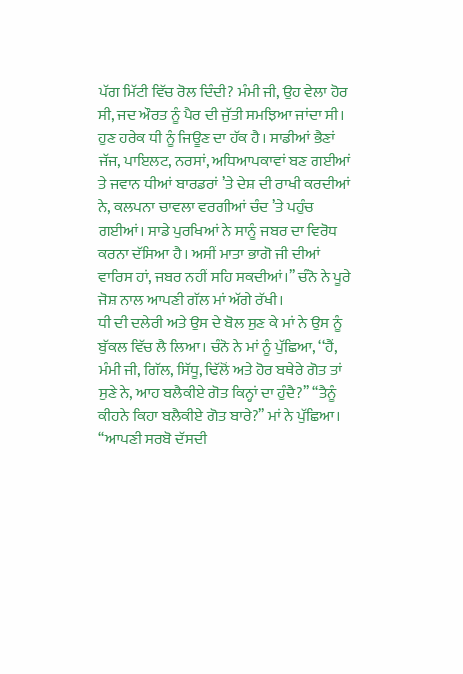ਪੱਗ ਮਿੱਟੀ ਵਿੱਚ ਰੋਲ ਦਿੰਦੀ? ਮੰਮੀ ਜੀ, ਉਹ ਵੇਲਾ ਹੋਰ ਸੀ, ਜਦ ਔਰਤ ਨੂੰ ਪੈਰ ਦੀ ਜੁੱਤੀ ਸਮਝਿਆ ਜਾਂਦਾ ਸੀ। ਹੁਣ ਹਰੇਕ ਧੀ ਨੂੰ ਜਿਊਣ ਦਾ ਹੱਕ ਹੈ। ਸਾਡੀਆਂ ਭੈਣਾਂ ਜੱਜ, ਪਾਇਲਟ, ਨਰਸਾਂ, ਅਧਿਆਪਕਾਵਾਂ ਬਣ ਗਈਆਂ ਤੇ ਜਵਾਨ ਧੀਆਂ ਬਾਰਡਰਾਂ ’ਤੇ ਦੇਸ਼ ਦੀ ਰਾਖੀ ਕਰਦੀਆਂ ਨੇ, ਕਲਪਨਾ ਚਾਵਲਾ ਵਰਗੀਆਂ ਚੰਦ ’ਤੇ ਪਹੁੰਚ ਗਈਆਂ। ਸਾਡੇ ਪੁਰਖਿਆਂ ਨੇ ਸਾਨੂੰ ਜਬਰ ਦਾ ਵਿਰੋਧ ਕਰਨਾ ਦੱਸਿਆ ਹੈ। ਅਸੀਂ ਮਾਤਾ ਭਾਗੋ ਜੀ ਦੀਆਂ ਵਾਰਿਸ ਹਾਂ, ਜਬਰ ਨਹੀਂ ਸਹਿ ਸਕਦੀਆਂ।’’ ਚੰਨੋ ਨੇ ਪੂਰੇ ਜੋਸ਼ ਨਾਲ ਆਪਣੀ ਗੱਲ ਮਾਂ ਅੱਗੇ ਰੱਖੀ।
ਧੀ ਦੀ ਦਲੇਰੀ ਅਤੇ ਉਸ ਦੇ ਬੋਲ ਸੁਣ ਕੇ ਮਾਂ ਨੇ ਉਸ ਨੂੰ ਬੁੱਕਲ ਵਿੱਚ ਲੈ ਲਿਆ। ਚੰਨੋ ਨੇ ਮਾਂ ਨੂੰ ਪੁੱਛਿਆ, ‘‘ਹੈਂ, ਮੰਮੀ ਜੀ, ਗਿੱਲ, ਸਿੱਧੂ, ਢਿੱਲੋਂ ਅਤੇ ਹੋਰ ਬਥੇਰੇ ਗੋਤ ਤਾਂ ਸੁਣੇ ਨੇ, ਆਹ ਬਲੈਕੀਏ ਗੋਤ ਕਿਨ੍ਹਾਂ ਦਾ ਹੁੰਦੈ?’’ ‘‘ਤੈਨੂੰ ਕੀਹਨੇ ਕਿਹਾ ਬਲੈਕੀਏ ਗੋਤ ਬਾਰੇ?’’ ਮਾਂ ਨੇ ਪੁੱਛਿਆ। ‘‘ਆਪਣੀ ਸਰਬੋ ਦੱਸਦੀ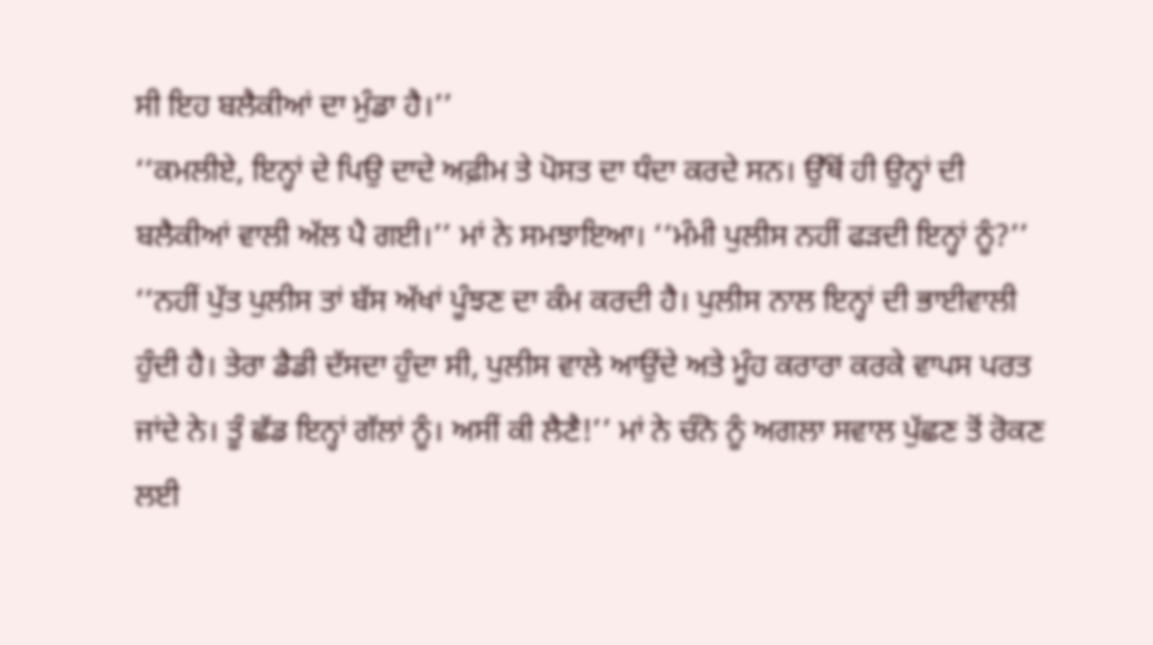ਸੀ ਇਹ ਬਲੈਕੀਆਂ ਦਾ ਮੁੰਡਾ ਹੈ।’’
‘‘ਕਮਲੀਏ, ਇਨ੍ਹਾਂ ਦੇ ਪਿਉ ਦਾਦੇ ਅਫ਼ੀਮ ਤੇ ਪੋਸਤ ਦਾ ਧੰਦਾ ਕਰਦੇ ਸਨ। ਉੱਥੋਂ ਹੀ ਉਨ੍ਹਾਂ ਦੀ ਬਲੈਕੀਆਂ ਵਾਲੀ ਅੱਲ ਪੈ ਗਈ।’’ ਮਾਂ ਨੇ ਸਮਝਾਇਆ। ‘‘ਮੰਮੀ ਪੁਲੀਸ ਨਹੀਂ ਫੜਦੀ ਇਨ੍ਹਾਂ ਨੂੰ?’’ ‘‘ਨਹੀਂ ਪੁੱਤ ਪੁਲੀਸ ਤਾਂ ਬੱਸ ਅੱਖਾਂ ਪੂੰਝਣ ਦਾ ਕੰਮ ਕਰਦੀ ਹੈ। ਪੁਲੀਸ ਨਾਲ ਇਨ੍ਹਾਂ ਦੀ ਭਾਈਵਾਲੀ ਹੁੰਦੀ ਹੈ। ਤੇਰਾ ਡੈਡੀ ਦੱਸਦਾ ਹੁੰਦਾ ਸੀ, ਪੁਲੀਸ ਵਾਲੇ ਆਉਂਦੇ ਅਤੇ ਮੂੰਹ ਕਰਾਰਾ ਕਰਕੇ ਵਾਪਸ ਪਰਤ ਜਾਂਦੇ ਨੇ। ਤੂੰ ਛੱਡ ਇਨ੍ਹਾਂ ਗੱਲਾਂ ਨੂੰ। ਅਸੀਂ ਕੀ ਲੈਣੈ!’’ ਮਾਂ ਨੇ ਚੰਨੋ ਨੂੰ ਅਗਲਾ ਸਵਾਲ ਪੁੱਛਣ ਤੋਂ ਰੋਕਣ ਲਈ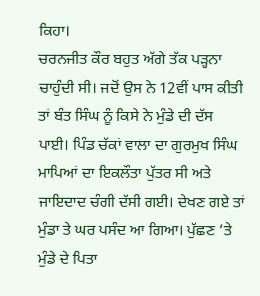ਕਿਹਾ।
ਚਰਨਜੀਤ ਕੌਰ ਬਹੁਤ ਅੱਗੇ ਤੱਕ ਪੜ੍ਹਨਾ ਚਾਹੁੰਦੀ ਸੀ। ਜਦੋਂ ਉਸ ਨੇ 12ਵੀਂ ਪਾਸ ਕੀਤੀ ਤਾਂ ਬੰਤ ਸਿੰਘ ਨੂੰ ਕਿਸੇ ਨੇ ਮੁੰਡੇ ਦੀ ਦੱਸ ਪਾਈ। ਪਿੰਡ ਚੱਕਾਂ ਵਾਲਾ ਦਾ ਗੁਰਮੁਖ ਸਿੰਘ ਮਾਪਿਆਂ ਦਾ ਇਕਲੌਤਾ ਪੁੱਤਰ ਸੀ ਅਤੇ ਜਾਇਦਾਦ ਚੰਗੀ ਦੱਸੀ ਗਈ। ਦੇਖਣ ਗਏ ਤਾਂ ਮੁੰਡਾ ਤੇ ਘਰ ਪਸੰਦ ਆ ਗਿਆ। ਪੁੱਛਣ ’ਤੇ ਮੁੰਡੇ ਦੇ ਪਿਤਾ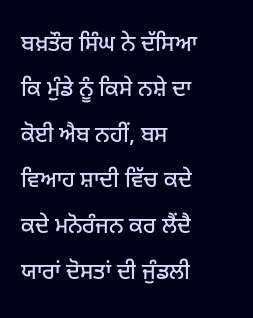ਬਖ਼ਤੌਰ ਸਿੰਘ ਨੇ ਦੱਸਿਆ ਕਿ ਮੁੰਡੇ ਨੂੰ ਕਿਸੇ ਨਸ਼ੇ ਦਾ ਕੋਈ ਐਬ ਨਹੀਂ, ਬਸ ਵਿਆਹ ਸ਼ਾਦੀ ਵਿੱਚ ਕਦੇ ਕਦੇ ਮਨੋਰੰਜਨ ਕਰ ਲੈਂਦੈ ਯਾਰਾਂ ਦੋਸਤਾਂ ਦੀ ਜੁੰਡਲੀ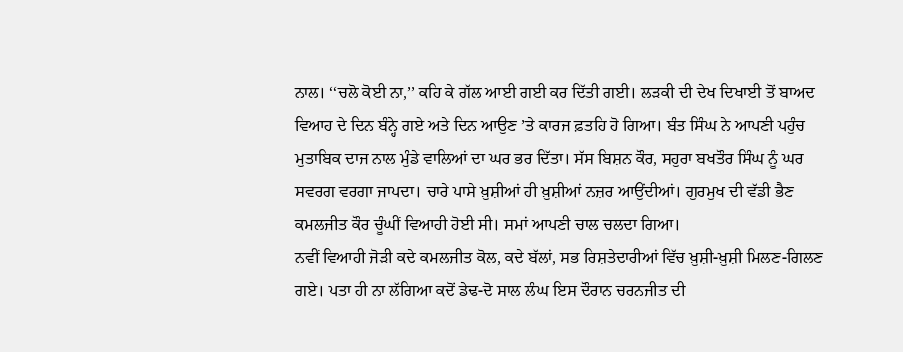ਨਾਲ। ‘‘ਚਲੋ ਕੋਈ ਨਾ,’’ ਕਹਿ ਕੇ ਗੱਲ ਆਈ ਗਈ ਕਰ ਦਿੱਤੀ ਗਈ। ਲੜਕੀ ਦੀ ਦੇਖ ਦਿਖਾਈ ਤੋਂ ਬਾਅਦ ਵਿਆਹ ਦੇ ਦਿਨ ਬੰਨ੍ਹੇ ਗਏ ਅਤੇ ਦਿਨ ਆਉਣ ’ਤੇ ਕਾਰਜ ਫ਼ਤਹਿ ਹੋ ਗਿਆ। ਬੰਤ ਸਿੰਘ ਨੇ ਆਪਣੀ ਪਹੁੰਚ ਮੁਤਾਬਿਕ ਦਾਜ ਨਾਲ ਮੁੰਡੇ ਵਾਲਿਆਂ ਦਾ ਘਰ ਭਰ ਦਿੱਤਾ। ਸੱਸ ਬਿਸ਼ਨ ਕੌਰ, ਸਹੁਰਾ ਬਖਤੌਰ ਸਿੰਘ ਨੂੰ ਘਰ ਸਵਰਗ ਵਰਗਾ ਜਾਪਦਾ। ਚਾਰੇ ਪਾਸੇ ਖ਼ੁਸ਼ੀਆਂ ਹੀ ਖ਼ੁਸ਼ੀਆਂ ਨਜ਼ਰ ਆਉਂਦੀਆਂ। ਗੁਰਮੁਖ ਦੀ ਵੱਡੀ ਭੈਣ ਕਮਲਜੀਤ ਕੌਰ ਚੂੰਘੀਂ ਵਿਆਹੀ ਹੋਈ ਸੀ। ਸਮਾਂ ਆਪਣੀ ਚਾਲ ਚਲਦਾ ਗਿਆ।
ਨਵੀਂ ਵਿਆਹੀ ਜੋੜੀ ਕਦੇ ਕਮਲਜੀਤ ਕੋਲ, ਕਦੇ ਬੱਲਾਂ, ਸਭ ਰਿਸ਼ਤੇਦਾਰੀਆਂ ਵਿੱਚ ਖ਼ੁਸ਼ੀ-ਖ਼ੁਸ਼ੀ ਮਿਲਣ-ਗਿਲਣ ਗਏ। ਪਤਾ ਹੀ ਨਾ ਲੱਗਿਆ ਕਦੋਂ ਡੇਢ-ਦੋ ਸਾਲ ਲੰਘ ਇਸ ਦੌਰਾਨ ਚਰਨਜੀਤ ਦੀ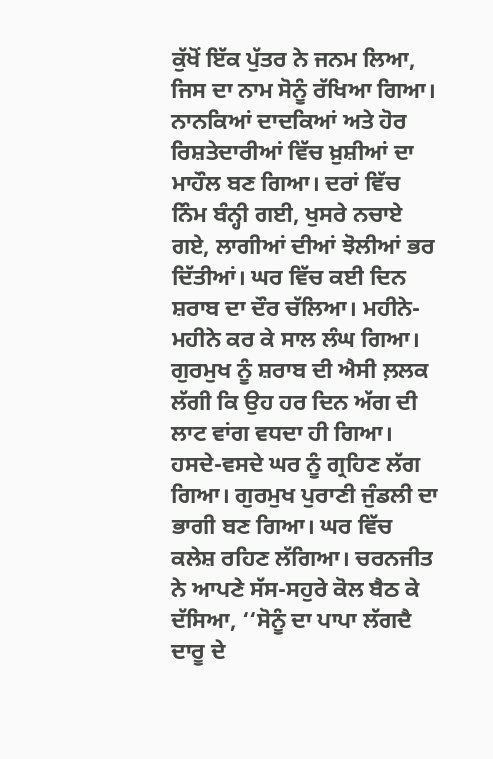ਕੁੱਖੋਂ ਇੱਕ ਪੁੱਤਰ ਨੇ ਜਨਮ ਲਿਆ, ਜਿਸ ਦਾ ਨਾਮ ਸੋਨੂੰ ਰੱਖਿਆ ਗਿਆ। ਨਾਨਕਿਆਂ ਦਾਦਕਿਆਂ ਅਤੇ ਹੋਰ ਰਿਸ਼ਤੇਦਾਰੀਆਂ ਵਿੱਚ ਖ਼ੁਸ਼ੀਆਂ ਦਾ ਮਾਹੌਲ ਬਣ ਗਿਆ। ਦਰਾਂ ਵਿੱਚ ਨਿੰਮ ਬੰਨ੍ਹੀ ਗਈ, ਖੁਸਰੇ ਨਚਾਏ ਗਏ, ਲਾਗੀਆਂ ਦੀਆਂ ਝੋਲੀਆਂ ਭਰ ਦਿੱਤੀਆਂ। ਘਰ ਵਿੱਚ ਕਈ ਦਿਨ ਸ਼ਰਾਬ ਦਾ ਦੌਰ ਚੱਲਿਆ। ਮਹੀਨੇ-ਮਹੀਨੇ ਕਰ ਕੇ ਸਾਲ ਲੰਘ ਗਿਆ। ਗੁਰਮੁਖ ਨੂੰ ਸ਼ਰਾਬ ਦੀ ਐਸੀ ਲ਼ਲਕ ਲੱਗੀ ਕਿ ਉਹ ਹਰ ਦਿਨ ਅੱਗ ਦੀ ਲਾਟ ਵਾਂਗ ਵਧਦਾ ਹੀ ਗਿਆ। ਹਸਦੇ-ਵਸਦੇ ਘਰ ਨੂੰ ਗ੍ਰਹਿਣ ਲੱਗ ਗਿਆ। ਗੁਰਮੁਖ ਪੁਰਾਣੀ ਜੁੰਡਲੀ ਦਾ ਭਾਗੀ ਬਣ ਗਿਆ। ਘਰ ਵਿੱਚ ਕਲੇਸ਼ ਰਹਿਣ ਲੱਗਿਆ। ਚਰਨਜੀਤ ਨੇ ਆਪਣੇ ਸੱਸ-ਸਹੁਰੇ ਕੋਲ ਬੈਠ ਕੇ ਦੱਸਿਆ, ‘‘ਸੋਨੂੰ ਦਾ ਪਾਪਾ ਲੱਗਦੈ ਦਾਰੂ ਦੇ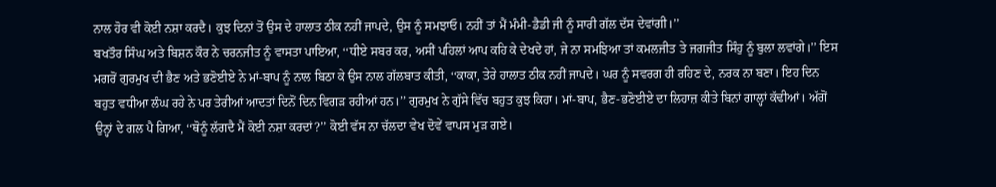ਨਾਲ ਹੋਰ ਵੀ ਕੋਈ ਨਸ਼ਾ ਕਰਦੈ। ਕੁਝ ਦਿਨਾਂ ਤੋਂ ਉਸ ਦੇ ਹਾਲਾਤ ਠੀਕ ਨਹੀਂ ਜਾਪਦੇ, ਉਸ ਨੂੰ ਸਮਝਾਓ। ਨਹੀਂ ਤਾਂ ਮੈਂ ਮੰਮੀ-ਡੈਡੀ ਜੀ ਨੂੰ ਸਾਰੀ ਗੱਲ ਦੱਸ ਦੇਵਾਂਗੀ।’’
ਬਖਤੌਰ ਸਿੰਘ ਅਤੇ ਬਿਸ਼ਨ ਕੌਰ ਨੇ ਚਰਨਜੀਤ ਨੂੰ ਵਾਸਤਾ ਪਾਇਆ, ‘‘ਧੀਏ ਸਬਰ ਕਰ, ਅਸੀਂ ਪਹਿਲਾਂ ਆਪ ਕਹਿ ਕੇ ਦੇਖਦੇ ਹਾਂ, ਜੇ ਨਾ ਸਮਝਿਆ ਤਾਂ ਕਮਲਜੀਤ ਤੇ ਜਗਜੀਤ ਸਿੰਹੁ ਨੂੰ ਬੁਲਾ ਲਵਾਂਗੇ।’’ ਇਸ ਮਗਰੋਂ ਗੁਰਮੁਖ ਦੀ ਭੈਣ ਅਤੇ ਭਣੋਈਏ ਨੇ ਮਾਂ-ਬਾਪ ਨੂੰ ਨਾਲ ਬਿਠਾ ਕੇ ਉਸ ਨਾਲ ਗੱਲਬਾਤ ਕੀਤੀ, ‘‘ਕਾਕਾ, ਤੇਰੇ ਹਾਲਾਤ ਠੀਕ ਨਹੀਂ ਜਾਪਦੇ। ਘਰ ਨੂੰ ਸਵਰਗ ਹੀ ਰਹਿਣ ਦੇ, ਨਰਕ ਨਾ ਬਣਾ। ਇਹ ਦਿਨ ਬਹੁਤ ਵਧੀਆ ਲੰਘ ਰਹੇ ਨੇ ਪਰ ਤੇਰੀਆਂ ਆਦਤਾਂ ਦਿਨੋਂ ਦਿਨ ਵਿਗੜ ਰਹੀਆਂ ਹਨ।’’ ਗੁਰਮੁਖ ਨੇ ਗੁੱਸੇ ਵਿੱਚ ਬਹੁਤ ਕੁਝ ਕਿਹਾ। ਮਾਂ-ਬਾਪ, ਭੈਣ-ਭਣੋਈਏ ਦਾ ਲਿਹਾਜ਼ ਕੀਤੇ ਬਿਨਾਂ ਗਾਲ੍ਹਾਂ ਕੱਢੀਆਂ। ਅੱਗੋਂ ਉਨ੍ਹਾਂ ਦੇ ਗਲ ਪੈ ਗਿਆ, ‘‘ਥੋਨੂੰ ਲੱਗਦੈ ਮੈਂ ਕੋਈ ਨਸ਼ਾ ਕਰਦਾਂ?’’ ਕੋਈ ਵੱਸ ਨਾ ਚੱਲਦਾ ਵੇਖ ਦੋਵੇਂ ਵਾਪਸ ਮੁੜ ਗਏ।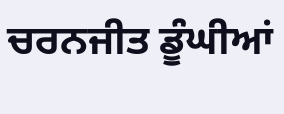ਚਰਨਜੀਤ ਡੂੰਘੀਆਂ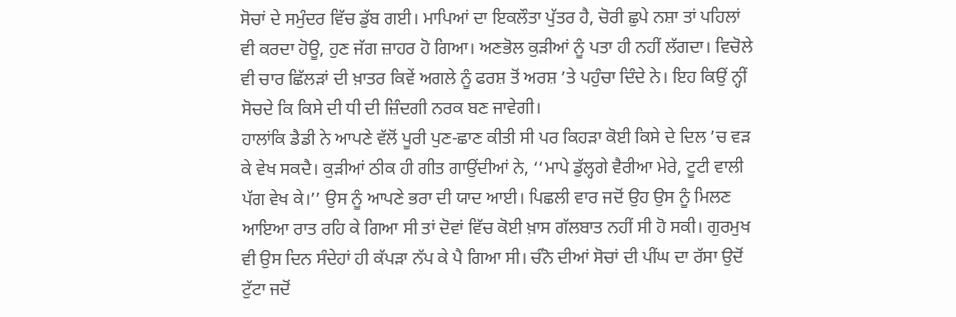ਸੋਚਾਂ ਦੇ ਸਮੁੰਦਰ ਵਿੱਚ ਡੁੱਬ ਗਈ। ਮਾਪਿਆਂ ਦਾ ਇਕਲੌਤਾ ਪੁੱਤਰ ਹੈ, ਚੋਰੀ ਛੁਪੇ ਨਸ਼ਾ ਤਾਂ ਪਹਿਲਾਂ ਵੀ ਕਰਦਾ ਹੋਊ, ਹੁਣ ਜੱਗ ਜ਼ਾਹਰ ਹੋ ਗਿਆ। ਅਣਭੋਲ ਕੁੜੀਆਂ ਨੂੰ ਪਤਾ ਹੀ ਨਹੀਂ ਲੱਗਦਾ। ਵਿਚੋਲੇ ਵੀ ਚਾਰ ਛਿੱਲੜਾਂ ਦੀ ਖ਼ਾਤਰ ਕਿਵੇਂ ਅਗਲੇ ਨੂੰ ਫਰਸ਼ ਤੋਂ ਅਰਸ਼ ’ਤੇ ਪਹੁੰਚਾ ਦਿੰਦੇ ਨੇ। ਇਹ ਕਿਉਂ ਨ੍ਹੀਂ ਸੋਚਦੇ ਕਿ ਕਿਸੇ ਦੀ ਧੀ ਦੀ ਜ਼ਿੰਦਗੀ ਨਰਕ ਬਣ ਜਾਵੇਗੀ।
ਹਾਲਾਂਕਿ ਡੈਡੀ ਨੇ ਆਪਣੇ ਵੱਲੋਂ ਪੂਰੀ ਪੁਣ-ਛਾਣ ਕੀਤੀ ਸੀ ਪਰ ਕਿਹੜਾ ਕੋਈ ਕਿਸੇ ਦੇ ਦਿਲ ’ਚ ਵੜ ਕੇ ਵੇਖ ਸਕਦੈ। ਕੁੜੀਆਂ ਠੀਕ ਹੀ ਗੀਤ ਗਾਉਂਦੀਆਂ ਨੇ, ‘‘ਮਾਪੇ ਡੁੱਲ੍ਹਗੇ ਵੈਰੀਆ ਮੇਰੇ, ਟੂਟੀ ਵਾਲੀ ਪੱਗ ਵੇਖ ਕੇ।’’ ਉਸ ਨੂੰ ਆਪਣੇ ਭਰਾ ਦੀ ਯਾਦ ਆਈ। ਪਿਛਲੀ ਵਾਰ ਜਦੋਂ ਉਹ ਉਸ ਨੂੰ ਮਿਲਣ ਆਇਆ ਰਾਤ ਰਹਿ ਕੇ ਗਿਆ ਸੀ ਤਾਂ ਦੋਵਾਂ ਵਿੱਚ ਕੋਈ ਖ਼ਾਸ ਗੱਲਬਾਤ ਨਹੀਂ ਸੀ ਹੋ ਸਕੀ। ਗੁਰਮੁਖ ਵੀ ਉਸ ਦਿਨ ਸੰਦੇਹਾਂ ਹੀ ਕੱਪੜਾ ਨੱਪ ਕੇ ਪੈ ਗਿਆ ਸੀ। ਚੰਨੋ ਦੀਆਂ ਸੋਚਾਂ ਦੀ ਪੀਂਘ ਦਾ ਰੱਸਾ ਉਦੋਂ ਟੁੱਟਾ ਜਦੋਂ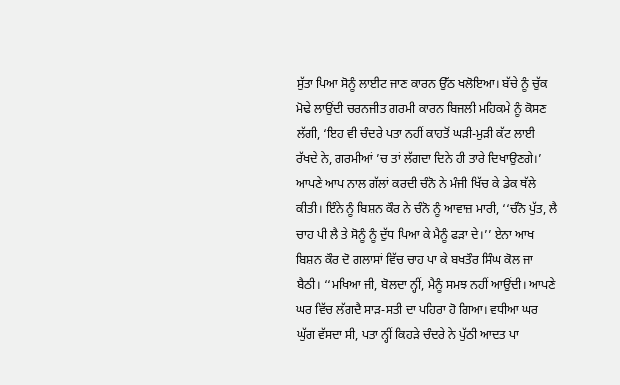ਸੁੱਤਾ ਪਿਆ ਸੋਨੂੰ ਲਾਈਟ ਜਾਣ ਕਾਰਨ ਉੱਠ ਖਲੋਇਆ। ਬੱਚੇ ਨੂੰ ਚੁੱਕ ਮੋਢੇ ਲਾਉਂਦੀ ਚਰਨਜੀਤ ਗਰਮੀ ਕਾਰਨ ਬਿਜਲੀ ਮਹਿਕਮੇ ਨੂੰ ਕੋਸਣ ਲੱਗੀ, ‘ਇਹ ਵੀ ਚੰਦਰੇ ਪਤਾ ਨਹੀਂ ਕਾਹਤੋਂ ਘੜੀ-ਮੁੜੀ ਕੱਟ ਲਾਈ ਰੱਖਦੇ ਨੇ, ਗਰਮੀਆਂ ’ਚ ਤਾਂ ਲੱਗਦਾ ਦਿਨੇ ਹੀ ਤਾਰੇ ਦਿਖਾਉਣਗੇ।’ ਆਪਣੇ ਆਪ ਨਾਲ ਗੱਲਾਂ ਕਰਦੀ ਚੰਨੋ ਨੇ ਮੰਜੀ ਖਿੱਚ ਕੇ ਡੇਕ ਥੱਲੇ ਕੀਤੀ। ਇੰਨੇ ਨੂੰ ਬਿਸ਼ਨ ਕੌਰ ਨੇ ਚੰਨੋ ਨੂੰ ਆਵਾਜ਼ ਮਾਰੀ, ‘‘ਚੰਨੋ ਪੁੱਤ, ਲੈ ਚਾਹ ਪੀ ਲੈ ਤੇ ਸੋਨੂੰ ਨੂੰ ਦੁੱਧ ਪਿਆ ਕੇ ਮੈਨੂੰ ਫੜਾ ਦੇ।’’ ਏਨਾ ਆਖ ਬਿਸ਼ਨ ਕੌਰ ਦੋ ਗਲਾਸਾਂ ਵਿੱਚ ਚਾਹ ਪਾ ਕੇ ਬਖਤੌਰ ਸਿੰਘ ਕੋਲ ਜਾ ਬੈਠੀ। ‘‘ਮਖਿਆ ਜੀ, ਬੋਲਦਾ ਨ੍ਹੀਂ, ਮੈਨੂੰ ਸਮਝ ਨਹੀਂ ਆਉਂਦੀ। ਆਪਣੇ ਘਰ ਵਿੱਚ ਲੱਗਦੈ ਸਾੜ-ਸਤੀ ਦਾ ਪਹਿਰਾ ਹੋ ਗਿਆ। ਵਧੀਆ ਘਰ ਘੁੱਗ ਵੱਸਦਾ ਸੀ, ਪਤਾ ਨ੍ਹੀਂ ਕਿਹੜੇ ਚੰਦਰੇ ਨੇ ਪੁੱਠੀ ਆਦਤ ਪਾ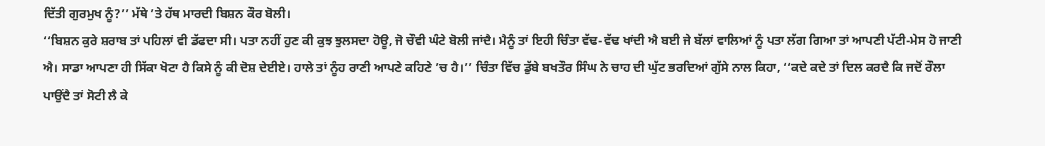ਦਿੱਤੀ ਗੁਰਮੁਖ ਨੂੰ?’’ ਮੱਥੇ ’ਤੇ ਹੱਥ ਮਾਰਦੀ ਬਿਸ਼ਨ ਕੌਰ ਬੋਲੀ।
‘‘ਬਿਸ਼ਨ ਕੁਰੇ ਸ਼ਰਾਬ ਤਾਂ ਪਹਿਲਾਂ ਵੀ ਡੱਫਦਾ ਸੀ। ਪਤਾ ਨਹੀਂ ਹੁਣ ਕੀ ਕੁਝ ਝੁਲਸਦਾ ਹੋਊ, ਜੋ ਚੌਵੀ ਘੰਟੇ ਬੋਲੀ ਜਾਂਦੈ। ਮੈਨੂੰ ਤਾਂ ਇਹੀ ਚਿੰਤਾ ਵੱਢ-ਵੱਢ ਖਾਂਦੀ ਐ ਬਈ ਜੇ ਬੱਲਾਂ ਵਾਲਿਆਂ ਨੂੰ ਪਤਾ ਲੱਗ ਗਿਆ ਤਾਂ ਆਪਣੀ ਪੱਟੀ-ਮੇਸ ਹੋ ਜਾਣੀ ਐ। ਸਾਡਾ ਆਪਣਾ ਹੀ ਸਿੱਕਾ ਖੋਟਾ ਹੈ ਕਿਸੇ ਨੂੰ ਕੀ ਦੋਸ਼ ਦੇਈਏ। ਹਾਲੇ ਤਾਂ ਨੂੰਹ ਰਾਣੀ ਆਪਣੇ ਕਹਿਣੇ ’ਚ ਹੈ।’’ ਚਿੰਤਾ ਵਿੱਚ ਡੁੱਬੇ ਬਖਤੌਰ ਸਿੰਘ ਨੇ ਚਾਹ ਦੀ ਘੁੱਟ ਭਰਦਿਆਂ ਗੁੱਸੇ ਨਾਲ ਕਿਹਾ, ‘‘ਕਦੇ ਕਦੇ ਤਾਂ ਦਿਲ ਕਰਦੈ ਕਿ ਜਦੋਂ ਰੌਲਾ ਪਾਉਂਦੈ ਤਾਂ ਸੋਟੀ ਲੈ ਕੇ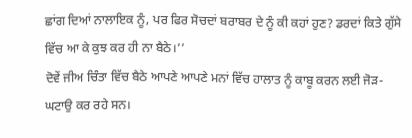ਛਾਂਗ ਦਿਆਂ ਨਾਲਾਇਕ ਨੂੰ, ਪਰ ਫਿਰ ਸੋਚਦਾਂ ਬਰਾਬਰ ਦੇ ਨੂੰ ਕੀ ਕਹਾਂ ਹੁਣ? ਡਰਦਾਂ ਕਿਤੇ ਗੁੱਸੇ ਵਿੱਚ ਆ ਕੇ ਕੁਝ ਕਰ ਹੀ ਨਾ ਬੈਠੇ।’’
ਦੋਵੇਂ ਜੀਅ ਚਿੰਤਾ ਵਿੱਚ ਬੈਠੇ ਆਪਣੇ ਆਪਣੇ ਮਨਾਂ ਵਿੱਚ ਹਾਲਾਤ ਨੂੰ ਕਾਬੂ ਕਰਨ ਲਈ ਜੋੜ-ਘਟਾਉ ਕਰ ਰਹੇ ਸਨ।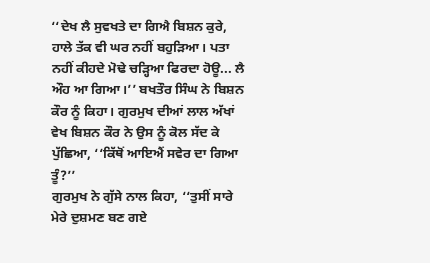‘‘ਦੇਖ ਲੈ ਸੁਵਖਤੇ ਦਾ ਗਿਐ ਬਿਸ਼ਨ ਕੁਰੇ, ਹਾਲੇ ਤੱਕ ਵੀ ਘਰ ਨਹੀਂ ਬਹੁੜਿਆ। ਪਤਾ ਨਹੀਂ ਕੀਹਦੇ ਮੋਢੇ ਚੜ੍ਹਿਆ ਫਿਰਦਾ ਹੋਊ... ਲੈ ਔਹ ਆ ਗਿਆ।’’ ਬਖਤੌਰ ਸਿੰਘ ਨੇ ਬਿਸ਼ਨ ਕੌਰ ਨੂੰ ਕਿਹਾ। ਗੁਰਮੁਖ ਦੀਆਂ ਲਾਲ ਅੱਖਾਂ ਵੇਖ ਬਿਸ਼ਨ ਕੌਰ ਨੇ ਉਸ ਨੂੰ ਕੋਲ ਸੱਦ ਕੇ ਪੁੱਛਿਆ, ‘‘ਕਿੱਥੋਂ ਆਇਐਂ ਸਵੇਰ ਦਾ ਗਿਆ ਤੂੰ?’’
ਗੁਰਮੁਖ ਨੇ ਗੁੱਸੇ ਨਾਲ ਕਿਹਾ, ‘‘ਤੁਸੀਂ ਸਾਰੇ ਮੇਰੇ ਦੁਸ਼ਮਣ ਬਣ ਗਏ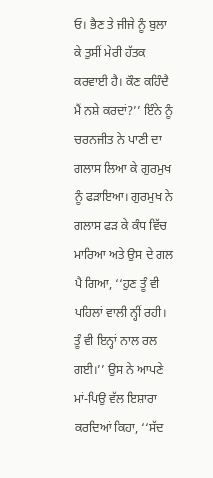ਓ। ਭੈਣ ਤੇ ਜੀਜੇ ਨੂੰ ਬੁਲਾ ਕੇ ਤੁਸੀਂ ਮੇਰੀ ਹੱਤਕ ਕਰਵਾਈ ਹੈ। ਕੌਣ ਕਹਿੰਦੈ ਮੈਂ ਨਸ਼ੇ ਕਰਦਾਂ?’’ ਇੰਨੇ ਨੂੰ ਚਰਨਜੀਤ ਨੇ ਪਾਣੀ ਦਾ ਗਲਾਸ ਲਿਆ ਕੇ ਗੁਰਮੁਖ ਨੂੰ ਫੜਾਇਆ। ਗੁਰਮੁਖ ਨੇ ਗਲਾਸ ਫੜ ਕੇ ਕੰਧ ਵਿੱਚ ਮਾਰਿਆ ਅਤੇ ਉਸ ਦੇ ਗਲ ਪੈ ਗਿਆ, ‘‘ਹੁਣ ਤੂੰ ਵੀ ਪਹਿਲਾਂ ਵਾਲੀ ਨ੍ਹੀਂ ਰਹੀ। ਤੂੰ ਵੀ ਇਨ੍ਹਾਂ ਨਾਲ ਰਲ ਗਈ।’’ ਉਸ ਨੇ ਆਪਣੇ ਮਾਂ-ਪਿਉ ਵੱਲ ਇਸ਼ਾਰਾ ਕਰਦਿਆਂ ਕਿਹਾ, ‘‘ਸੱਦ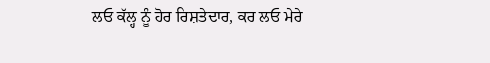ਲਓ ਕੱਲ੍ਹ ਨੂੰ ਹੋਰ ਰਿਸ਼ਤੇਦਾਰ, ਕਰ ਲਓ ਮੇਰੇ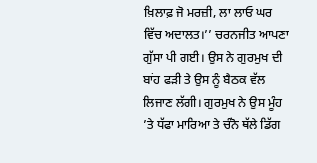ਖ਼ਿਲਾਫ਼ ਜੋ ਮਰਜ਼ੀ, ਲਾ ਲਾਓ ਘਰ ਵਿੱਚ ਅਦਾਲਤ।’’ ਚਰਨਜੀਤ ਆਪਣਾ ਗੁੱਸਾ ਪੀ ਗਈ। ਉਸ ਨੇ ਗੁਰਮੁਖ ਦੀ ਬਾਂਹ ਫੜੀ ਤੇ ਉਸ ਨੂੰ ਬੈਠਕ ਵੱਲ ਲਿਜਾਣ ਲੱਗੀ। ਗੁਰਮੁਖ ਨੇ ਉਸ ਮੂੰਹ ’ਤੇ ਧੱਫਾ ਮਾਰਿਆ ਤੇ ਚੰਨੋ ਥੱਲੇ ਡਿੱਗ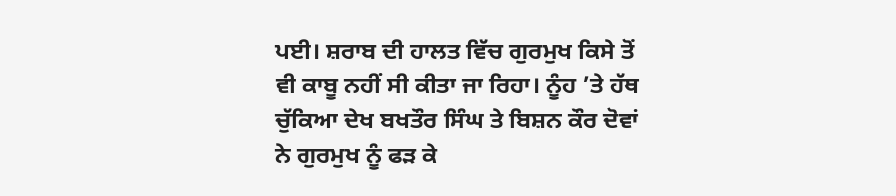ਪਈ। ਸ਼ਰਾਬ ਦੀ ਹਾਲਤ ਵਿੱਚ ਗੁਰਮੁਖ ਕਿਸੇ ਤੋਂ ਵੀ ਕਾਬੂ ਨਹੀਂ ਸੀ ਕੀਤਾ ਜਾ ਰਿਹਾ। ਨੂੰਹ ’ਤੇ ਹੱਥ ਚੁੱਕਿਆ ਦੇਖ ਬਖਤੌਰ ਸਿੰਘ ਤੇ ਬਿਸ਼ਨ ਕੌਰ ਦੋਵਾਂ ਨੇ ਗੁਰਮੁਖ ਨੂੰ ਫੜ ਕੇ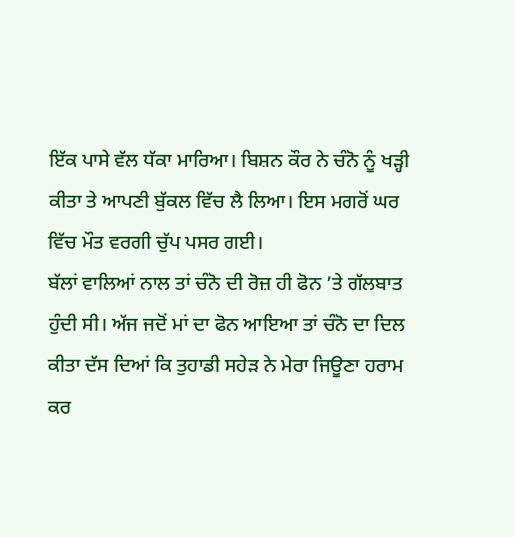ਇੱਕ ਪਾਸੇ ਵੱਲ ਧੱਕਾ ਮਾਰਿਆ। ਬਿਸ਼ਨ ਕੌਰ ਨੇ ਚੰਨੋ ਨੂੰ ਖੜ੍ਹੀ ਕੀਤਾ ਤੇ ਆਪਣੀ ਬੁੱਕਲ ਵਿੱਚ ਲੈ ਲਿਆ। ਇਸ ਮਗਰੋਂ ਘਰ ਵਿੱਚ ਮੌਤ ਵਰਗੀ ਚੁੱਪ ਪਸਰ ਗਈ।
ਬੱਲਾਂ ਵਾਲਿਆਂ ਨਾਲ ਤਾਂ ਚੰਨੋ ਦੀ ਰੋਜ਼ ਹੀ ਫੋਨ ’ਤੇ ਗੱਲਬਾਤ ਹੁੰਦੀ ਸੀ। ਅੱਜ ਜਦੋਂ ਮਾਂ ਦਾ ਫੋਨ ਆਇਆ ਤਾਂ ਚੰਨੋ ਦਾ ਦਿਲ ਕੀਤਾ ਦੱਸ ਦਿਆਂ ਕਿ ਤੁਹਾਡੀ ਸਹੇੜ ਨੇ ਮੇਰਾ ਜਿਊਣਾ ਹਰਾਮ ਕਰ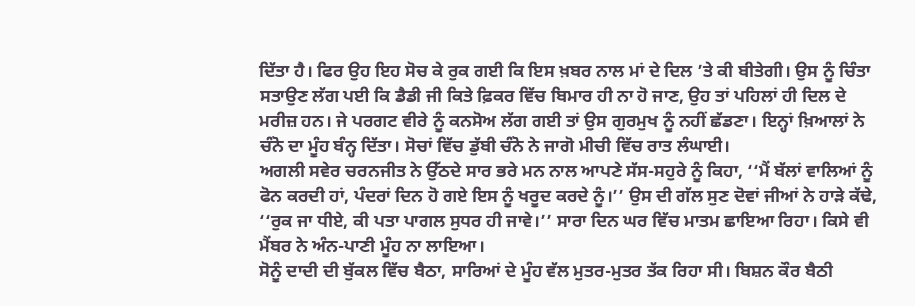ਦਿੱਤਾ ਹੈ। ਫਿਰ ਉਹ ਇਹ ਸੋਚ ਕੇ ਰੁਕ ਗਈ ਕਿ ਇਸ ਖ਼ਬਰ ਨਾਲ ਮਾਂ ਦੇ ਦਿਲ ’ਤੇ ਕੀ ਬੀਤੇਗੀ। ਉਸ ਨੂੰ ਚਿੰਤਾ ਸਤਾਉਣ ਲੱਗ ਪਈ ਕਿ ਡੈਡੀ ਜੀ ਕਿਤੇ ਫ਼ਿਕਰ ਵਿੱਚ ਬਿਮਾਰ ਹੀ ਨਾ ਹੋ ਜਾਣ, ਉਹ ਤਾਂ ਪਹਿਲਾਂ ਹੀ ਦਿਲ ਦੇ ਮਰੀਜ਼ ਹਨ। ਜੇ ਪਰਗਟ ਵੀਰੇ ਨੂੰ ਕਨਸੋਅ ਲੱਗ ਗਈ ਤਾਂ ਉਸ ਗੁਰਮੁਖ ਨੂੰ ਨਹੀਂ ਛੱਡਣਾ। ਇਨ੍ਹਾਂ ਖ਼ਿਆਲਾਂ ਨੇ ਚੰਨੋ ਦਾ ਮੂੰਹ ਬੰਨ੍ਹ ਦਿੱਤਾ। ਸੋਚਾਂ ਵਿੱਚ ਡੁੱਬੀ ਚੰਨੋ ਨੇ ਜਾਗੋ ਮੀਚੀ ਵਿੱਚ ਰਾਤ ਲੰਘਾਈ।
ਅਗਲੀ ਸਵੇਰ ਚਰਨਜੀਤ ਨੇ ਉੱਠਦੇ ਸਾਰ ਭਰੇ ਮਨ ਨਾਲ ਆਪਣੇ ਸੱਸ-ਸਹੁਰੇ ਨੂੰ ਕਿਹਾ, ‘‘ਮੈਂ ਬੱਲਾਂ ਵਾਲਿਆਂ ਨੂੰ ਫੋਨ ਕਰਦੀ ਹਾਂ, ਪੰਦਰਾਂ ਦਿਨ ਹੋ ਗਏ ਇਸ ਨੂੰ ਖਰੂਦ ਕਰਦੇ ਨੂੰ।’’ ਉਸ ਦੀ ਗੱਲ ਸੁਣ ਦੋਵਾਂ ਜੀਆਂ ਨੇ ਹਾੜੇ ਕੱਢੇ, ‘‘ਰੁਕ ਜਾ ਧੀਏ, ਕੀ ਪਤਾ ਪਾਗਲ ਸੁਧਰ ਹੀ ਜਾਵੇ।’’ ਸਾਰਾ ਦਿਨ ਘਰ ਵਿੱਚ ਮਾਤਮ ਛਾਇਆ ਰਿਹਾ। ਕਿਸੇ ਵੀ ਮੈਂਬਰ ਨੇ ਅੰਨ-ਪਾਣੀ ਮੂੰਹ ਨਾ ਲਾਇਆ।
ਸੋਨੂੰ ਦਾਦੀ ਦੀ ਬੁੱਕਲ ਵਿੱਚ ਬੈਠਾ, ਸਾਰਿਆਂ ਦੇ ਮੂੰਹ ਵੱਲ ਮੁਤਰ-ਮੁਤਰ ਤੱਕ ਰਿਹਾ ਸੀ। ਬਿਸ਼ਨ ਕੌਰ ਬੈਠੀ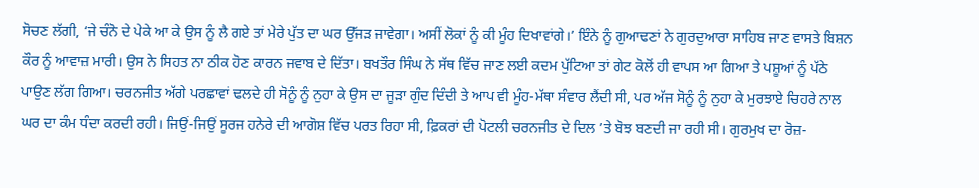ਸੋਚਣ ਲੱਗੀ, ‘ਜੇ ਚੰਨੋ ਦੇ ਪੇਕੇ ਆ ਕੇ ਉਸ ਨੂੰ ਲੈ ਗਏ ਤਾਂ ਮੇਰੇ ਪੁੱਤ ਦਾ ਘਰ ਉੱਜੜ ਜਾਵੇਗਾ। ਅਸੀਂ ਲੋਕਾਂ ਨੂੰ ਕੀ ਮੂੰਹ ਦਿਖਾਵਾਂਗੇ।’ ਇੰਨੇ ਨੂੰ ਗੁਆਢਣਾਂ ਨੇ ਗੁਰਦੁਆਰਾ ਸਾਹਿਬ ਜਾਣ ਵਾਸਤੇ ਬਿਸ਼ਨ ਕੌਰ ਨੂੰ ਆਵਾਜ਼ ਮਾਰੀ। ਉਸ ਨੇ ਸਿਹਤ ਨਾ ਠੀਕ ਹੋਣ ਕਾਰਨ ਜਵਾਬ ਦੇ ਦਿੱਤਾ। ਬਖਤੌਰ ਸਿੰਘ ਨੇ ਸੱਥ ਵਿੱਚ ਜਾਣ ਲਈ ਕਦਮ ਪੁੱਟਿਆ ਤਾਂ ਗੇਟ ਕੋਲੋਂ ਹੀ ਵਾਪਸ ਆ ਗਿਆ ਤੇ ਪਸ਼ੂਆਂ ਨੂੰ ਪੱਠੇ ਪਾਉਣ ਲੱਗ ਗਿਆ। ਚਰਨਜੀਤ ਅੱਗੇ ਪਰਛਾਵਾਂ ਢਲਦੇ ਹੀ ਸੋਨੂੰ ਨੂੰ ਨੁਹਾ ਕੇ ਉਸ ਦਾ ਜੂੜਾ ਗੁੰਦ ਦਿੰਦੀ ਤੇ ਆਪ ਵੀ ਮੂੰਹ-ਮੱਥਾ ਸੰਵਾਰ ਲੈਂਦੀ ਸੀ, ਪਰ ਅੱਜ ਸੋਨੂੰ ਨੂੰ ਨੁਹਾ ਕੇ ਮੁਰਝਾਏ ਚਿਹਰੇ ਨਾਲ ਘਰ ਦਾ ਕੰਮ ਧੰਦਾ ਕਰਦੀ ਰਹੀ। ਜਿਉਂ-ਜਿਉਂ ਸੂਰਜ ਹਨੇਰੇ ਦੀ ਆਗੋਸ਼ ਵਿੱਚ ਪਰਤ ਰਿਹਾ ਸੀ, ਫ਼ਿਕਰਾਂ ਦੀ ਪੋਟਲੀ ਚਰਨਜੀਤ ਦੇ ਦਿਲ ’ਤੇ ਬੋਝ ਬਣਦੀ ਜਾ ਰਹੀ ਸੀ। ਗੁਰਮੁਖ ਦਾ ਰੋਜ਼-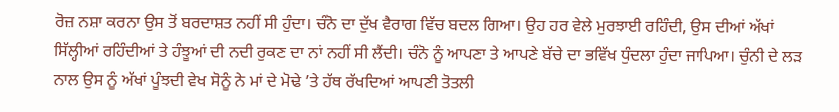ਰੋਜ਼ ਨਸ਼ਾ ਕਰਨਾ ਉਸ ਤੋਂ ਬਰਦਾਸ਼ਤ ਨਹੀਂ ਸੀ ਹੁੰਦਾ। ਚੰਨੋ ਦਾ ਦੁੱਖ ਵੈਰਾਗ ਵਿੱਚ ਬਦਲ ਗਿਆ। ਉਹ ਹਰ ਵੇਲੇ ਮੁਰਝਾਈ ਰਹਿੰਦੀ, ਉਸ ਦੀਆਂ ਅੱਖਾਂ ਸਿੱਲ੍ਹੀਆਂ ਰਹਿੰਦੀਆਂ ਤੇ ਹੰਝੂਆਂ ਦੀ ਨਦੀ ਰੁਕਣ ਦਾ ਨਾਂ ਨਹੀਂ ਸੀ ਲੈਂਦੀ। ਚੰਨੋ ਨੂੰ ਆਪਣਾ ਤੇ ਆਪਣੇ ਬੱਚੇ ਦਾ ਭਵਿੱਖ ਧੁੰਦਲਾ ਹੁੰਦਾ ਜਾਪਿਆ। ਚੁੰਨੀ ਦੇ ਲੜ ਨਾਲ ਉਸ ਨੂੰ ਅੱਖਾਂ ਪੂੰਝਦੀ ਵੇਖ ਸੋਨੂੰ ਨੇ ਮਾਂ ਦੇ ਮੋਢੇ ’ਤੇ ਹੱਥ ਰੱਖਦਿਆਂ ਆਪਣੀ ਤੋਤਲੀ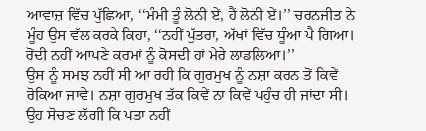ਆਵਾਜ਼ ਵਿੱਚ ਪੁੱਛਿਆ, ‘‘ਮੰਮੀ ਤੂੰ ਲੋਨੀ ਏਂ, ਹੈਂ ਲੋਨੀ ਏਂ।’’ ਚਰਨਜੀਤ ਨੇ ਮੂੰਹ ਉਸ ਵੱਲ ਕਰਕੇ ਕਿਹਾ, ‘‘ਨਹੀਂ ਪੁੱਤਰਾ, ਅੱਖਾਂ ਵਿੱਚ ਧੂੰਆ ਪੈ ਗਿਆ। ਰੋਂਦੀ ਨਹੀਂ ਆਪਣੇ ਕਰਮਾਂ ਨੂੰ ਕੋਸਦੀ ਹਾਂ ਮੇਰੇ ਲਾਡਲਿਆ।’’
ਉਸ ਨੂੰ ਸਮਝ ਨਹੀਂ ਸੀ ਆ ਰਹੀ ਕਿ ਗੁਰਮੁਖ ਨੂੰ ਨਸ਼ਾ ਕਰਨ ਤੋਂ ਕਿਵੇਂ ਰੋਕਿਆ ਜਾਵੇ। ਨਸ਼ਾ ਗੁਰਮੁਖ ਤੱਕ ਕਿਵੇਂ ਨਾ ਕਿਵੇਂ ਪਹੁੰਚ ਹੀ ਜਾਂਦਾ ਸੀ। ਉਹ ਸੋਚਣ ਲੱਗੀ ਕਿ ਪਤਾ ਨਹੀਂ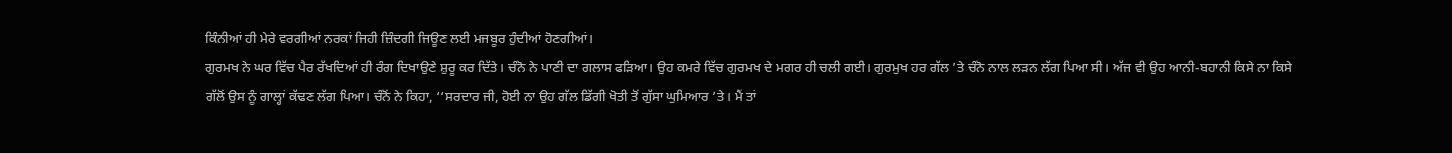ਕਿੰਨੀਆਂ ਹੀ ਮੇਰੇ ਵਰਗੀਆਂ ਨਰਕਾਂ ਜਿਹੀ ਜ਼ਿੰਦਗੀ ਜਿਊਣ ਲਈ ਮਜਬੂਰ ਹੁੰਦੀਆਂ ਹੋਣਗੀਆਂ।
ਗੁਰਮਖ ਨੇ ਘਰ ਵਿੱਚ ਪੈਰ ਰੱਖਦਿਆਂ ਹੀ ਰੰਗ ਦਿਖਾਉਣੇ ਸ਼ੁਰੂ ਕਰ ਦਿੱਤੇ। ਚੰਨੋ ਨੇ ਪਾਣੀ ਦਾ ਗਲਾਸ ਫੜਿਆ। ਉਹ ਕਮਰੇ ਵਿੱਚ ਗੁਰਮਖ ਦੇ ਮਗਰ ਹੀ ਚਲੀ ਗਈ। ਗੁਰਮੁਖ ਹਰ ਗੱਲ ’ਤੇ ਚੰਨੋ ਨਾਲ ਲੜਨ ਲੱਗ ਪਿਆ ਸੀ। ਅੱਜ ਵੀ ਉਹ ਆਨੀ-ਬਹਾਨੀ ਕਿਸੇ ਨਾ ਕਿਸੇ ਗੱਲੋਂ ਉਸ ਨੂੰ ਗਾਲ੍ਹਾਂ ਕੱਢਣ ਲੱਗ ਪਿਆ। ਚੰਨੋਂ ਨੇ ਕਿਹਾ, ‘‘ਸਰਦਾਰ ਜੀ, ਹੋਈ ਨਾ ਉਹ ਗੱਲ ਡਿੱਗੀ ਖੋਤੀ ਤੋਂ ਗੁੱਸਾ ਘੁਮਿਆਰ ’ਤੇ। ਮੈਂ ਤਾਂ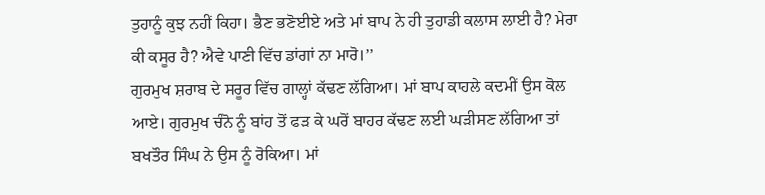ਤੁਹਾਨੂੰ ਕੁਝ ਨਹੀਂ ਕਿਹਾ। ਭੈਣ ਭਣੋਈਏ ਅਤੇ ਮਾਂ ਬਾਪ ਨੇ ਹੀ ਤੁਹਾਡੀ ਕਲਾਸ ਲਾਈ ਹੈ? ਮੇਰਾ ਕੀ ਕਸੂਰ ਹੈ? ਐਵੇ ਪਾਣੀ ਵਿੱਚ ਡਾਂਗਾਂ ਨਾ ਮਾਰੋ।’’
ਗੁਰਮੁਖ ਸ਼ਰਾਬ ਦੇ ਸਰੂਰ ਵਿੱਚ ਗਾਲ੍ਹਾਂ ਕੱਢਣ ਲੱਗਿਆ। ਮਾਂ ਬਾਪ ਕਾਹਲੇ ਕਦਮੀਂ ਉਸ ਕੋਲ ਆਏ। ਗੁਰਮੁਖ ਚੰਨੋ ਨੂੰ ਬਾਂਹ ਤੋਂ ਫੜ ਕੇ ਘਰੋਂ ਬਾਹਰ ਕੱਢਣ ਲਈ ਘੜੀਸਣ ਲੱਗਿਆ ਤਾਂ ਬਖਤੌਰ ਸਿੰਘ ਨੇ ਉਸ ਨੂੰ ਰੋਕਿਆ। ਮਾਂ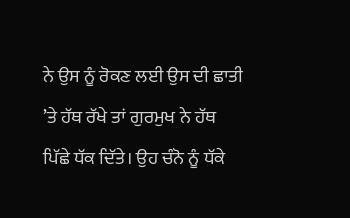ਨੇ ਉਸ ਨੂੰ ਰੋਕਣ ਲਈ ਉਸ ਦੀ ਛਾਤੀ ’ਤੇ ਹੱਥ ਰੱਖੇ ਤਾਂ ਗੁਰਮੁਖ ਨੇ ਹੱਥ ਪਿੱਛੇ ਧੱਕ ਦਿੱਤੇ। ਉਹ ਚੰਨੋ ਨੂੰ ਧੱਕੇ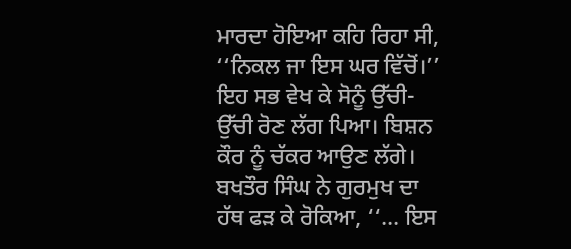ਮਾਰਦਾ ਹੋਇਆ ਕਹਿ ਰਿਹਾ ਸੀ, ‘‘ਨਿਕਲ ਜਾ ਇਸ ਘਰ ਵਿੱਚੋਂ।’’ ਇਹ ਸਭ ਵੇਖ ਕੇ ਸੋਨੂੰ ਉੱਚੀ-ਉੱਚੀ ਰੋਣ ਲੱਗ ਪਿਆ। ਬਿਸ਼ਨ ਕੌਰ ਨੂੰ ਚੱਕਰ ਆਉਣ ਲੱਗੇ। ਬਖਤੌਰ ਸਿੰਘ ਨੇ ਗੁਰਮੁਖ ਦਾ ਹੱਥ ਫੜ ਕੇ ਰੋਕਿਆ, ‘‘... ਇਸ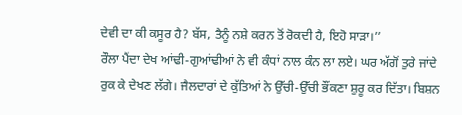ਦੇਵੀ ਦਾ ਕੀ ਕਸੂਰ ਹੈ? ਬੱਸ, ਤੈਨੂੰ ਨਸ਼ੇ ਕਰਨ ਤੋਂ ਰੋਕਦੀ ਹੈ, ਇਹੋ ਸਾੜਾ।’’
ਰੌਲਾ ਪੈਂਦਾ ਦੇਖ ਆਂਢੀ-ਗੁਆਂਢੀਆਂ ਨੇ ਵੀ ਕੰਧਾਂ ਨਾਲ ਕੰਨ ਲਾ ਲਏ। ਘਰ ਅੱਗੋਂ ਤੁਰੇ ਜਾਂਦੇ ਰੁਕ ਕੇ ਦੇਖਣ ਲੱਗੇ। ਜੈਲਦਾਰਾਂ ਦੇ ਕੁੱਤਿਆਂ ਨੇ ਉੱਚੀ-ਉੱਚੀ ਭੌਂਕਣਾ ਸ਼ੁਰੂ ਕਰ ਦਿੱਤਾ। ਬਿਸ਼ਨ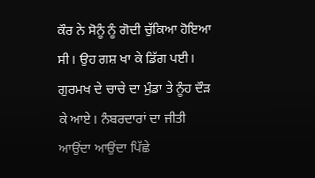ਕੌਰ ਨੇ ਸੋਨੂੰ ਨੂੰ ਗੋਦੀ ਚੁੱਕਿਆ ਹੋਇਆ ਸੀ। ਉਹ ਗਸ਼ ਖਾ ਕੇ ਡਿੱਗ ਪਈ। ਗੁਰਮਖ ਦੇ ਚਾਚੇ ਦਾ ਮੁੰਡਾ ਤੇ ਨੂੰਹ ਦੌੜ ਕੇ ਆਏ। ਨੰਬਰਦਾਰਾਂ ਦਾ ਜੀਤੀ ਆਉਂਦਾ ਆਉਂਦਾ ਪਿੱਛੇ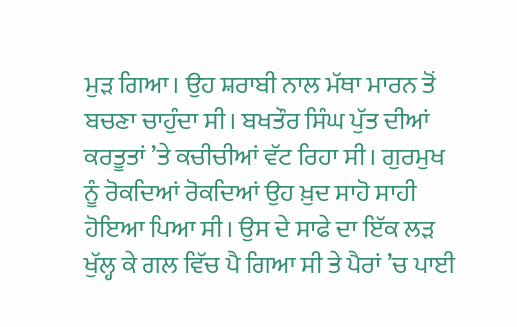ਮੁੜ ਗਿਆ। ਉਹ ਸ਼ਰਾਬੀ ਨਾਲ ਮੱਥਾ ਮਾਰਨ ਤੋਂ ਬਚਣਾ ਚਾਹੁੰਦਾ ਸੀ। ਬਖਤੌਰ ਸਿੰਘ ਪੁੱਤ ਦੀਆਂ ਕਰਤੂਤਾਂ ’ਤੇ ਕਚੀਚੀਆਂ ਵੱਟ ਰਿਹਾ ਸੀ। ਗੁਰਮੁਖ ਨੂੰ ਰੋਕਦਿਆਂ ਰੋਕਦਿਆਂ ਉਹ ਖ਼ੁਦ ਸਾਹੋ ਸਾਹੀ ਹੋਇਆ ਪਿਆ ਸੀ। ਉਸ ਦੇ ਸਾਫੇ ਦਾ ਇੱਕ ਲੜ ਖੁੱਲ੍ਹ ਕੇ ਗਲ ਵਿੱਚ ਪੈ ਗਿਆ ਸੀ ਤੇ ਪੈਰਾਂ ’ਚ ਪਾਈ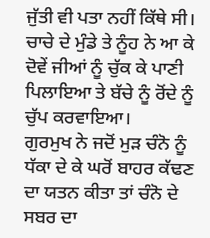ਜੁੱਤੀ ਵੀ ਪਤਾ ਨਹੀਂ ਕਿੱਥੇ ਸੀ। ਚਾਚੇ ਦੇ ਮੁੰਡੇ ਤੇ ਨੂੰਹ ਨੇ ਆ ਕੇ ਦੋਵੇਂ ਜੀਆਂ ਨੂੰ ਚੁੱਕ ਕੇ ਪਾਣੀ ਪਿਲਾਇਆ ਤੇ ਬੱਚੇ ਨੂੰ ਰੋਂਦੇ ਨੂੰ ਚੁੱਪ ਕਰਵਾਇਆ।
ਗੁਰਮੁਖ ਨੇ ਜਦੋਂ ਮੁੜ ਚੰਨੋ ਨੂੰ ਧੱਕਾ ਦੇ ਕੇ ਘਰੋਂ ਬਾਹਰ ਕੱਢਣ ਦਾ ਯਤਨ ਕੀਤਾ ਤਾਂ ਚੰਨੋ ਦੇ ਸਬਰ ਦਾ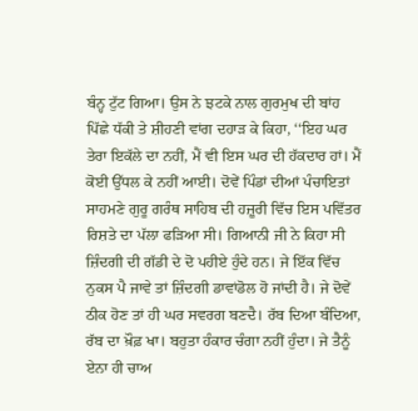ਬੰਨ੍ਹ ਟੁੱਟ ਗਿਆ। ਉਸ ਨੇ ਝਟਕੇ ਨਾਲ ਗੁਰਮੁਖ ਦੀ ਬਾਂਹ ਪਿੱਛੇ ਧੱਕੀ ਤੇ ਸ਼ੀਹਣੀ ਵਾਂਗ ਦਹਾੜ ਕੇ ਕਿਹਾ, ‘‘ਇਹ ਘਰ ਤੇਰਾ ਇਕੱਲੇ ਦਾ ਨਹੀਂ, ਮੈਂ ਵੀ ਇਸ ਘਰ ਦੀ ਹੱਕਦਾਰ ਹਾਂ। ਮੈਂ ਕੋਈ ਉੱਧਲ ਕੇ ਨਹੀਂ ਆਈ। ਦੋਵੇਂ ਪਿੰਡਾਂ ਦੀਆਂ ਪੰਚਾਇਤਾਂ ਸਾਹਮਣੇ ਗੁਰੂ ਗਰੰਥ ਸਾਹਿਬ ਦੀ ਹਜ਼ੂਰੀ ਵਿੱਚ ਇਸ ਪਵਿੱਤਰ ਰਿਸ਼ਤੇ ਦਾ ਪੱਲਾ ਫੜਿਆ ਸੀ। ਗਿਆਨੀ ਜੀ ਨੇ ਕਿਹਾ ਸੀ ਜ਼ਿੰਦਗੀ ਦੀ ਗੱਡੀ ਦੇ ਦੋ ਪਹੀਏ ਹੁੰਦੇ ਹਨ। ਜੇ ਇੱਕ ਵਿੱਚ ਨੁਕਸ ਪੈ ਜਾਵੇ ਤਾਂ ਜ਼ਿੰਦਗੀ ਡਾਵਾਂਡੋਲ ਹੋ ਜਾਂਦੀ ਹੈ। ਜੇ ਦੋਵੇਂ ਠੀਕ ਹੋਣ ਤਾਂ ਹੀ ਘਰ ਸਵਰਗ ਬਣਦੈ। ਰੱਬ ਦਿਆ ਬੰਦਿਆ, ਰੱਬ ਦਾ ਖ਼ੌਫ਼ ਖਾ। ਬਹੁਤਾ ਹੰਕਾਰ ਚੰਗਾ ਨਹੀਂ ਹੁੰਦਾ। ਜੇ ਤੈਨੂੰ ਏਨਾ ਹੀ ਚਾਅ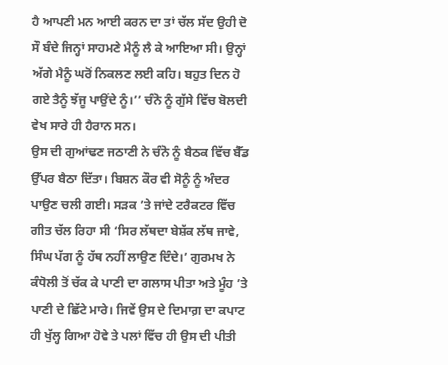ਹੈ ਆਪਣੀ ਮਨ ਆਈ ਕਰਨ ਦਾ ਤਾਂ ਚੱਲ ਸੱਦ ਉਹੀ ਦੋ ਸੌ ਬੰਦੇ ਜਿਨ੍ਹਾਂ ਸਾਹਮਣੇ ਮੈਨੂੰ ਲੈ ਕੇ ਆਇਆ ਸੀ। ਉਨ੍ਹਾਂ ਅੱਗੇ ਮੈਨੂੰ ਘਰੋਂ ਨਿਕਲਣ ਲਈ ਕਹਿ। ਬਹੁਤ ਦਿਨ ਹੋ ਗਏ ਤੈਨੂੰ ਝੱਜੂ ਪਾਉਂਦੇ ਨੂੰ।’’ ਚੰਨੋ ਨੂੰ ਗੁੱਸੇ ਵਿੱਚ ਬੋਲਦੀ ਵੇਖ ਸਾਰੇ ਹੀ ਹੈਰਾਨ ਸਨ।
ਉਸ ਦੀ ਗੁਆਂਢਣ ਜਠਾਣੀ ਨੇ ਚੰਨੋ ਨੂੰ ਬੈਠਕ ਵਿੱਚ ਬੈੱਡ ਉੱਪਰ ਬੈਠਾ ਦਿੱਤਾ। ਬਿਸ਼ਨ ਕੌਰ ਵੀ ਸੋਨੂੰ ਨੂੰ ਅੰਦਰ ਪਾਉਣ ਚਲੀ ਗਈ। ਸੜਕ ’ਤੇ ਜਾਂਦੇ ਟਰੈਕਟਰ ਵਿੱਚ ਗੀਤ ਚੱਲ ਰਿਹਾ ਸੀ ‘ਸਿਰ ਲੱਥਦਾ ਬੇਸ਼ੱਕ ਲੱਥ ਜਾਵੇ, ਸਿੰਘ ਪੱਗ ਨੂੰ ਹੱਥ ਨਹੀਂ ਲਾਉਣ ਦਿੰਦੇ।’ ਗੁਰਮਖ ਨੇ ਕੰਧੋਲੀ ਤੋਂ ਚੱਕ ਕੇ ਪਾਣੀ ਦਾ ਗਲਾਸ ਪੀਤਾ ਅਤੇ ਮੂੰਹ ’ਤੇ ਪਾਣੀ ਦੇ ਛਿੱਟੇ ਮਾਰੇ। ਜਿਵੇਂ ਉਸ ਦੇ ਦਿਮਾਗ਼ ਦਾ ਕਪਾਟ ਹੀ ਖੁੱਲ੍ਹ ਗਿਆ ਹੋਵੇ ਤੇ ਪਲਾਂ ਵਿੱਚ ਹੀ ਉਸ ਦੀ ਪੀਤੀ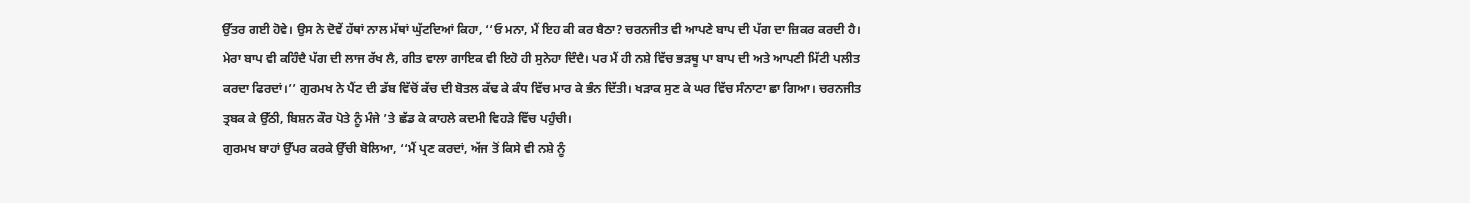ਉੱਤਰ ਗਈ ਹੋਵੇ। ਉਸ ਨੇ ਦੋਵੇਂ ਹੱਥਾਂ ਨਾਲ ਮੱਥਾਂ ਘੁੱਟਦਿਆਂ ਕਿਹਾ, ‘‘ਓ ਮਨਾ, ਮੈਂ ਇਹ ਕੀ ਕਰ ਬੈਠਾ? ਚਰਨਜੀਤ ਵੀ ਆਪਣੇ ਬਾਪ ਦੀ ਪੱਗ ਦਾ ਜ਼ਿਕਰ ਕਰਦੀ ਹੈ। ਮੇਰਾ ਬਾਪ ਵੀ ਕਹਿੰਦੈ ਪੱਗ ਦੀ ਲਾਜ ਰੱਖ ਲੈ, ਗੀਤ ਵਾਲਾ ਗਾਇਕ ਵੀ ਇਹੋ ਹੀ ਸੁਨੇਹਾ ਦਿੰਦੈ। ਪਰ ਮੈਂ ਹੀ ਨਸ਼ੇ ਵਿੱਚ ਭੜਥੂ ਪਾ ਬਾਪ ਦੀ ਅਤੇ ਆਪਣੀ ਮਿੱਟੀ ਪਲੀਤ ਕਰਦਾ ਫਿਰਦਾਂ।’’ ਗੁਰਮਖ ਨੇ ਪੈਂਟ ਦੀ ਡੱਬ ਵਿੱਚੋਂ ਕੱਚ ਦੀ ਬੋਤਲ ਕੱਢ ਕੇ ਕੰਧ ਵਿੱਚ ਮਾਰ ਕੇ ਭੰਨ ਦਿੱਤੀ। ਖੜਾਕ ਸੁਣ ਕੇ ਘਰ ਵਿੱਚ ਸੰਨਾਟਾ ਛਾ ਗਿਆ। ਚਰਨਜੀਤ ਤ੍ਰਬਕ ਕੇ ਉੱਠੀ, ਬਿਸ਼ਨ ਕੌਰ ਪੋਤੇ ਨੂੰ ਮੰਜੇ ’ਤੇ ਛੱਡ ਕੇ ਕਾਹਲੇ ਕਦਮੀ ਵਿਹੜੇ ਵਿੱਚ ਪਹੁੰਚੀ।
ਗੁਰਮਖ ਬਾਹਾਂ ਉੱਪਰ ਕਰਕੇ ਉੱਚੀ ਬੋਲਿਆ, ‘‘ਮੈਂ ਪ੍ਰਣ ਕਰਦਾਂ, ਅੱਜ ਤੋਂ ਕਿਸੇ ਵੀ ਨਸ਼ੇ ਨੂੰ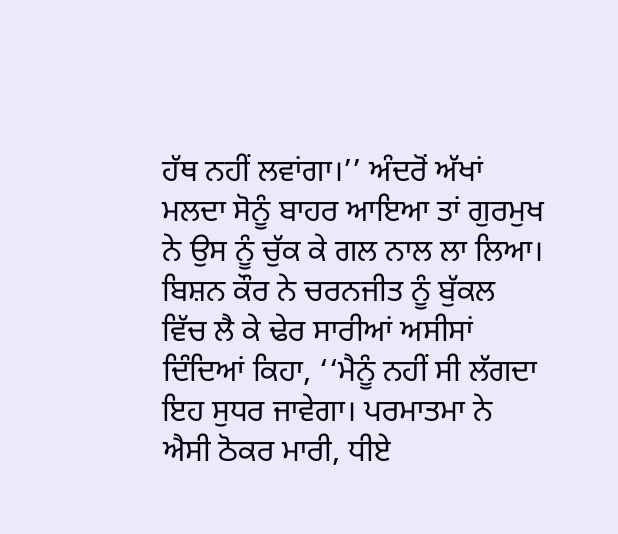ਹੱਥ ਨਹੀਂ ਲਵਾਂਗਾ।’’ ਅੰਦਰੋਂ ਅੱਖਾਂ ਮਲਦਾ ਸੋਨੂੰ ਬਾਹਰ ਆਇਆ ਤਾਂ ਗੁਰਮੁਖ ਨੇ ਉਸ ਨੂੰ ਚੁੱਕ ਕੇ ਗਲ ਨਾਲ ਲਾ ਲਿਆ। ਬਿਸ਼ਨ ਕੌਰ ਨੇ ਚਰਨਜੀਤ ਨੂੰ ਬੁੱਕਲ ਵਿੱਚ ਲੈ ਕੇ ਢੇਰ ਸਾਰੀਆਂ ਅਸੀਸਾਂ ਦਿੰਦਿਆਂ ਕਿਹਾ, ‘‘ਮੈਨੂੰ ਨਹੀਂ ਸੀ ਲੱਗਦਾ ਇਹ ਸੁਧਰ ਜਾਵੇਗਾ। ਪਰਮਾਤਮਾ ਨੇ ਐਸੀ ਠੋਕਰ ਮਾਰੀ, ਧੀਏ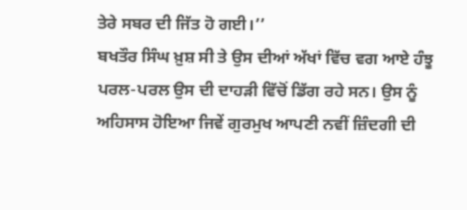ਤੇਰੇ ਸਬਰ ਦੀ ਜਿੱਤ ਹੋ ਗਈ।’’
ਬਖਤੌਰ ਸਿੰਘ ਖ਼ੁਸ਼ ਸੀ ਤੇ ਉਸ ਦੀਆਂ ਅੱਖਾਂ ਵਿੱਚ ਵਗ ਆਏ ਹੰਝੂ ਪਰਲ-ਪਰਲ ਉਸ ਦੀ ਦਾਹੜੀ ਵਿੱਚੋਂ ਡਿੱਗ ਰਹੇ ਸਨ। ਉਸ ਨੂੰ ਅਹਿਸਾਸ ਹੋਇਆ ਜਿਵੇਂ ਗੁਰਮੁਖ ਆਪਣੀ ਨਵੀਂ ਜ਼ਿੰਦਗੀ ਦੀ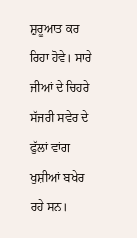ਸ਼ੁਰੂਆਤ ਕਰ ਰਿਹਾ ਹੋਵੇ। ਸਾਰੇ ਜੀਆਂ ਦੇ ਚਿਹਰੇ ਸੱਜਰੀ ਸਵੇਰ ਦੇ ਫੁੱਲਾਂ ਵਾਂਗ ਖੁਸ਼ੀਆਂ ਬਖੇਰ ਰਹੇ ਸਨ।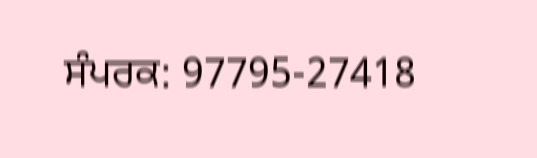ਸੰਪਰਕ: 97795-27418